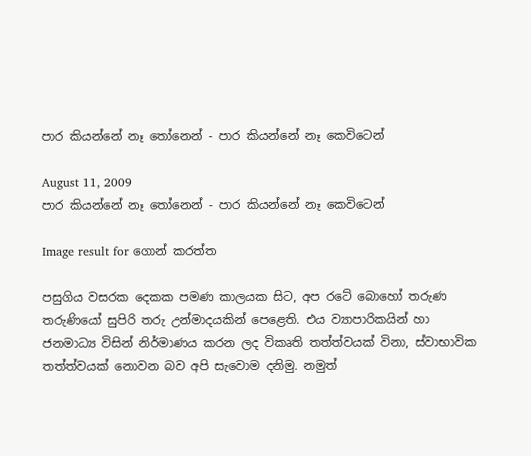පාර කියන්නේ නෑ තෝනෙන් - පාර කියන්නේ නෑ කෙවිටෙන්

August 11, 2009
පාර කියන්නේ නෑ තෝනෙන් - පාර කියන්නේ නෑ කෙවිටෙන්

Image result for ගොන් කරත්ත

පසුගිය වසරක දෙකක පමණ කාලයක සිට, අප රටේ බොහෝ තරුණ තරුණියෝ සුපිරි තරු උන්මාදයකින් පෙළෙති. එය ව්‍යාපාරිකයින් හා ජනමාධ්‍ය විසින් නිර්මාණය කරන ලද විකෘති තත්ත්වයක් විනා, ස්වාභාවික තත්ත්වයක් නොවන බව අපි සැවොම දනිමු. නමුත්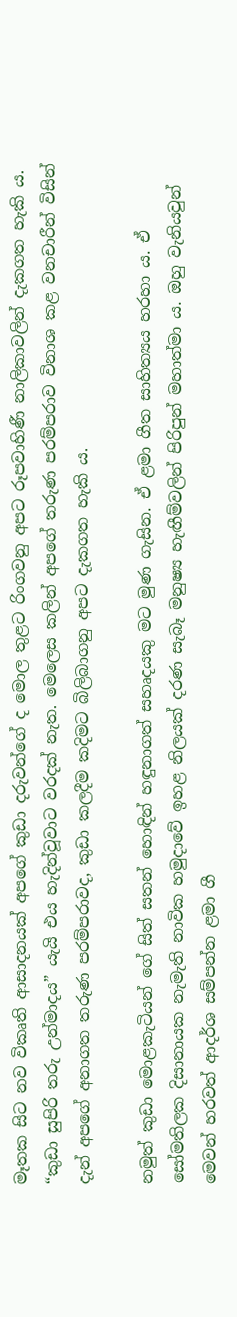මෑතක සිට නව විකෘති ආසාදනයක් අපගේ කුඩා දරුවන්ගේ ද මොල තුළට රිංගවනු අපට රූපවාහිණී නාලිකාවලින් දැකගත හැකි ය. “කුඩා සුපිරි තරු උන්මාදය” යැයි එය හැදින්වූවාට වරදක් නැත. මෙලෙස කලින් අපගේ තරුණ පරම්පරාව විනාශ කළ වනචාරීන් විසින් දැන් අපගේ අනාගත තරුණ පරම්පරාවද, කුඩා කලදීම කදිමට බිලිබාගනු අපට දැකගත හැකි ය.

නමුත් කුඩා මොළකැටියන් ගේ සිත් සතන් හොඳින් හඳුනාගත් සහෘදයකු මට මුණ ගැසින. ඒ ළමා ගීත සාහිත්‍යය හරහා ය. ඒ සෝමතිලක දිසානායක නැමැති නාවික හමුදාවේ ඉහළ නිලයක් දරණ සැබෑ මනුෂ්‍ය හැඟීම්වලින් පිරිපුන් මහාත්මා ය. ඔහු වැනියවුන් මෙවන් හරවත් ආදර්ශ සම්පන්න ළමා ගී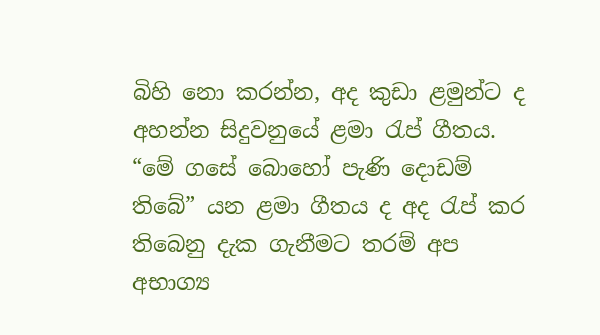බිහි නො කරන්න, අද කුඩා ළමුන්ට ද අහන්න සිදුවනුයේ ළමා රැප් ගීතය. “මේ ගසේ බොහෝ පැණි දොඩම් තිබේ” යන ළමා ගීතය ද අද රැප් කර තිබෙනු දැක ගැනීමට තරම් අප අභාග්‍ය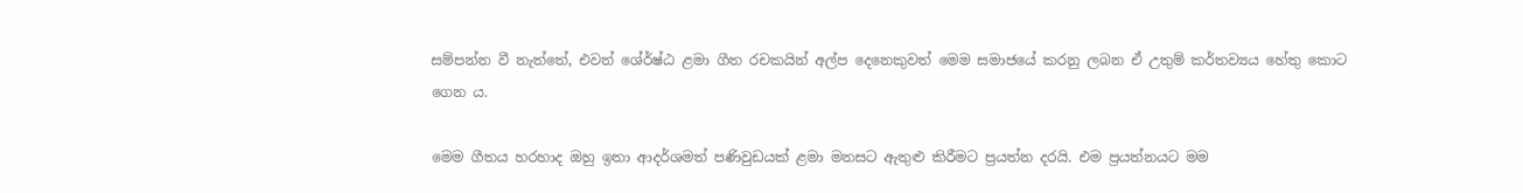සම්පන්න වී නැත්තේ, එවන් ශේ‍ර්ෂ්ඨ ළමා ගීත රචකයින් අල්ප දෙනෙකුවත් මෙම සමාජයේ කරනු ලබන ඒ උතුම් කර්තව්‍යය හේතු කොට ගෙන ය.

මෙම ගීතය හරහාද ඔහු ඉතා ආදර්ශමත් පණිවුඩයක් ළමා මනසට ඇතුළු කිරීමට ප්‍රයත්න දරයි. එම ප්‍රයත්නයට මම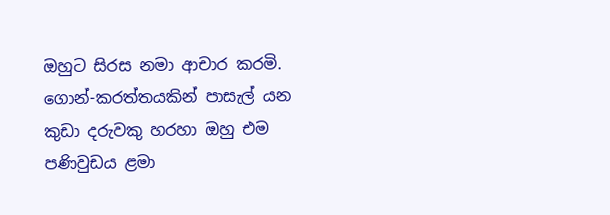ඔහුට සිරස නමා ආචාර කරමි. ගොන්-කරත්තයකින් පාසැල් යන කුඩා දරුවකු හරහා ඔහු එම පණිවුඩය ළමා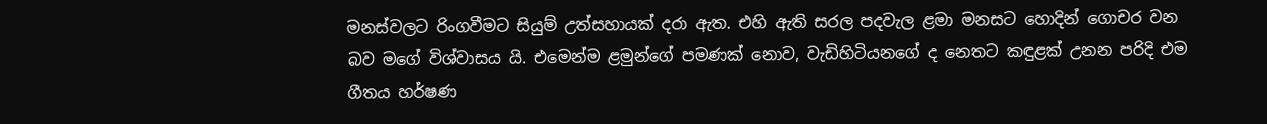මනස්වලට රිංගවීමට සියුම් උත්සහායක් දරා ඇත. එහි ඇති සරල පදවැල ළමා මනසට හොදින් ගොචර වන බව මගේ විශ්වාසය යි. එමෙන්ම ළමුන්ගේ පමණක් නොව, වැඩිහිටියනගේ ද නෙතට කඳුළක් උනන පරිදි එම ගීතය හර්ෂණ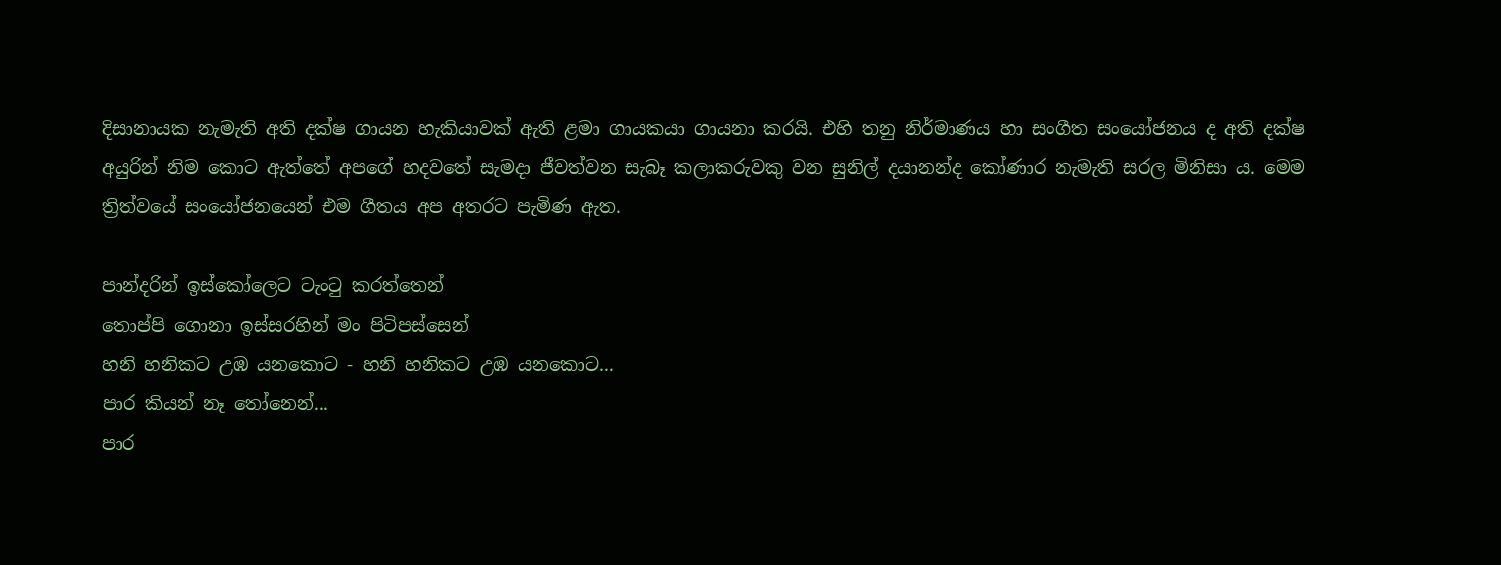දිසානායක නැමැති අති දක්ෂ ගායන හැකියාවක් ඇති ළමා ගායකයා ගායනා කරයි. එහි තනු නිර්මාණය හා සංගීත සංයෝජනය ද අති දක්ෂ අයුරින් නිම කොට ඇත්තේ අපගේ හදවතේ සැමදා ජීවත්වන සැබෑ කලාකරුවකු වන සුනිල් දයානන්ද කෝණාර නැමැති සරල මිනිසා ය. මෙම ත්‍රිත්වයේ සංයෝජනයෙන් එම ගීතය අප අතරට පැමිණ ඇත.

පාන්දරින් ඉස්කෝලෙට ටැංටු කරත්තෙන්
තොප්පි ගොනා ඉස්සරහින් මං පිටිපස්සෙන්
හනි හනිකට උඹ යනකොට - හනි හනිකට උඹ යනකොට...
පාර කියන් නෑ තෝනෙන්...
පාර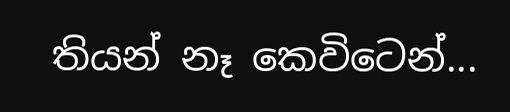තියන් නෑ කෙවිටෙන්...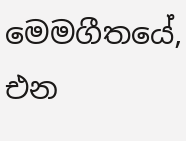මෙමගීතයේ, එන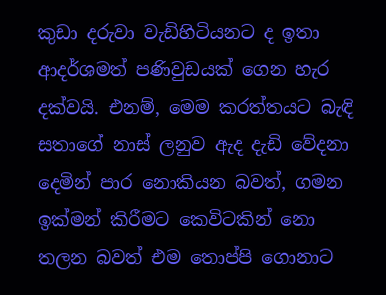කුඩා දරුවා වැඩිහිටියනට ද ඉතා ආදර්ශමත් පණිවුඩයක් ගෙන හැර දක්වයි. එනම්, මෙම කරත්තයට බැඳි සතාගේ නාස් ලනුව ඇද දැඩි වේදනා දෙමින් පාර නොකියන බවත්, ගමන ඉක්මන් කිරීමට කෙවිටකින් නො තලන බවත් එම තොප්පි ගොනාට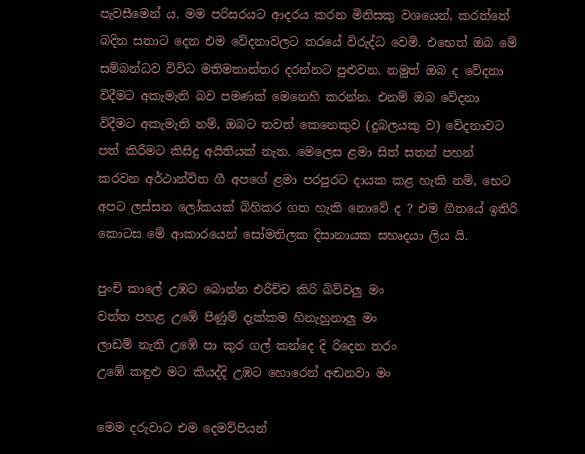පැවසීමෙන් ය. මම පරිසරයට ආදරය කරන මිනිසකු වශයෙන්, කරත්තේ බදින සතාට දෙන එම වේදනාවලට තරයේ විරුද්ධ වෙමි. එභෙත් ඔබ මේ සම්බන්ධව විවිධ මතිමතාන්තර දරන්නට පුළුවන. නමුත් ඔබ ද වේදනා විදීමට අකැමැති බව පමණක් මෙනෙහි කරන්න. එනම් ඔබ වේදනා විදීමට අකැමැති නම්, ඔබට තවත් කෙනෙකුව (දුබලයකු ව) වේදනාවට පත් කිරීමට කිසිදු අයිතියක් නැත. මෙලෙස ළමා සිත් සතන් පහන් කරවන අර්ථාන්විත ගී අපගේ ළමා පරපුරට දායක කළ හැකි නම්, භෙට අපට ලස්සන ලෝකයක් බිහිකර ගත හැකි නොවේ ද ? එම ගීතයේ ඉතිරි කොටස මේ ආකාරයෙන් සෝමතිලක දිසානායක සහෘදයා ලිය යි.

පුංචි කාලේ උඹට බොන්න එරිච්ච කිරි බිව්වලු මං
වත්ත පහළ උඹේ පිණුම් දැක්කම හිනැහුනාලු මං
ලාඩම් නැති උඹේ පා කුර ගල් කන්දෙ දි රිදෙන තරං
උඹේ කඳුළු මට කියද්දි උඹට හොරෙන් අඬනවා මං

මෙම දරුවාට එම දෙමව්පියන්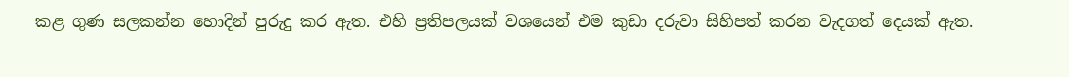කළ ගුණ සලකන්න හොදින් පුරුදු කර ඇත. එහි ප්‍රතිපලයක් වශයෙන් එම කුඩා දරුවා සිහිපත් කරන වැදගත් දෙයක් ඇත.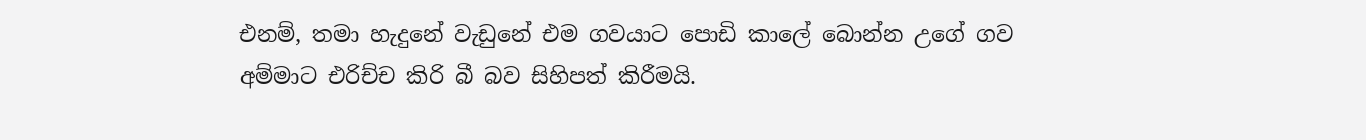එනම්, තමා හැදුනේ වැඩුනේ එම ගවයාට පොඩි කාලේ බොන්න උගේ ගව අම්මාට එරිච්ච කිරි බී බව සිහිපත් කිරීමයි.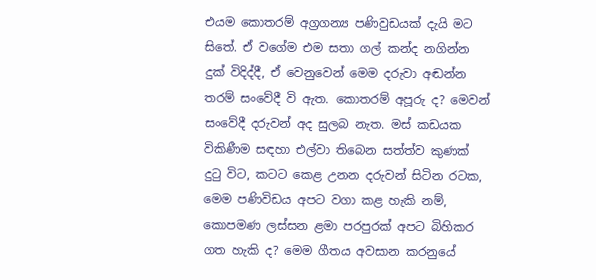එයම කොතරම් අග්‍රගන්‍ය පණිවුඩයක් දැයි මට සිතේ. ඒ වගේම එම සතා ගල් කන්ද නගින්න දුක් විදිද්දී, ඒ වෙනුවෙන් මෙම දරුවා අඬන්න තරම් සංවේදී වි ඇත. කොතරම් අපූරු ද? මෙවන් සංවේදී දරුවන් අද සුලබ නැත. මස් කඩයක විකිණීම සඳහා එල්වා තිබෙන සත්ත්ව කුණක් දුටු විට, කටට කෙළ උනන දරුවන් සිටින රටක, මෙම පණිවිඩය අපට වගා කළ හැකි නම්, කොපමණ ලස්සන ළමා පරපුරක් අපට බිහිකර ගත හැකි ද? මෙම ගීතය අවසාන කරනුයේ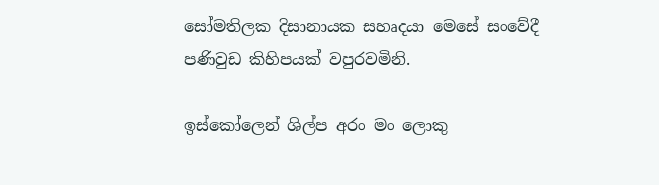සෝමතිලක දිසානායක සහෘදයා මෙසේ සංවේදී පණිවුඩ කිහිපයක් වපුරවමිනි.

ඉස්කෝලෙන් ශිල්ප අරං මං ලොකු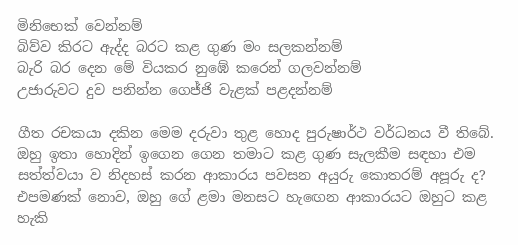මිනිභෙක් වෙන්නම්
බිව්ව කිරට ඇද්ද බරට කළ ගුණ මං සලකන්නම්
බැරි බර දෙන මේ වියකර නුඹේ කරෙන් ගලවන්නම්
උජාරුවට දුව පනින්න ගෙජ්ජි වැළක් පළදන්නම්

ගීත රචකයා දකින මෙම දරුවා තුළ හොද පුරුෂාර්ථ වර්ධනය වී තිබේ. ඔහු ඉතා හොදින් ඉගෙන ගෙන තමාට කළ ගුණ සැලකීම සඳහා එම සත්ත්වයා ව නිදහස් කරන ආකාරය පවසන අයුරු කොතරම් අපූරු ද? එපමණක් නොව, ඔහු ගේ ළමා මනසට හැඟෙන ආකාරයට ඔහුට කළ හැකි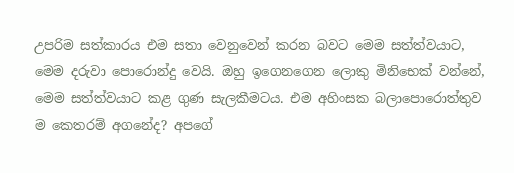උපරිම සත්කාරය එම සතා වෙනුවෙන් කරන බවට මෙම සත්ත්වයාට, මෙම දරුවා පොරොන්දු වෙයි. ඔහු ඉගෙනගෙන ලොකු මිනිභෙක් වන්නේ, මෙම සත්ත්වයාට කළ ගුණ සැලකීමටය. එම අහිංසක බලාපොරොත්තුව ම කෙතරම් අගනේද? අපගේ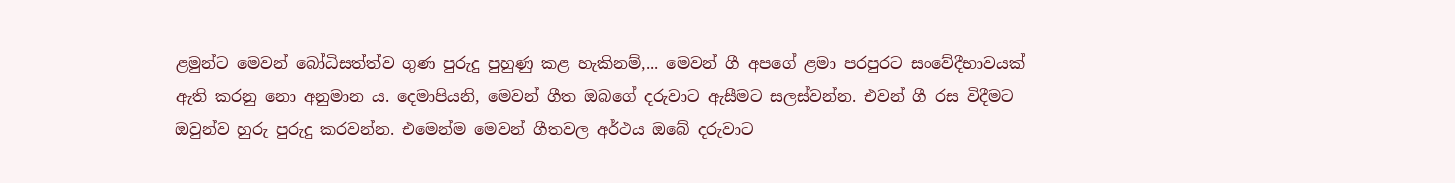ළමුන්ට මෙවන් බෝධිසත්ත්ව ගුණ පුරුදු පුහුණු කළ හැකිනම්,... මෙවන් ගී අපගේ ළමා පරපුරට සංවේදීභාවයක් ඇති කරනු නො අනුමාන ය. දෙමාපියනි, මෙවන් ගීත ඔබගේ දරුවාට ඇසීමට සලස්වන්න. එවන් ගී රස විදීමට ඔවුන්ව හුරු පුරුදු කරවන්න. එමෙන්ම මෙවන් ගීතවල අර්ථය ඔබේ දරුවාට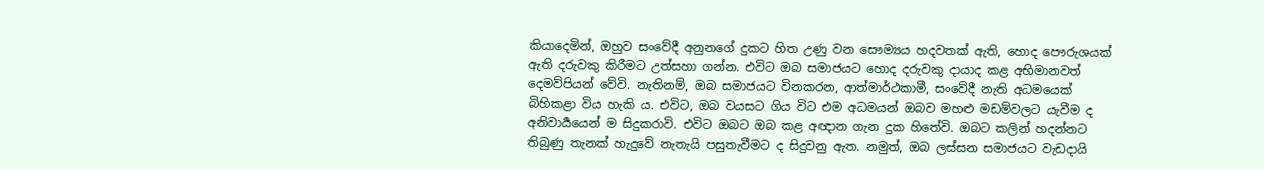කියාදෙමින්, ඔහුව සංවේදී අනුනගේ දුකට හිත උණු වන සෞම්‍යය හදවතක් ඇති, හොද පෞරුශයක් ඇති දරුවකු කිරීමට උත්සහා ගන්න. එවිට ඔබ සමාජයට හොද දරුවකු දායාද කළ අභිමානවත් දෙමව්පියන් වේවි. නැතිනම්, ඔබ සමාජයට විනකරන, ආත්මාර්ථකාමී, සංවේදී නැති අධමයෙක් බිහිකළා විය හැකි ය. එවිට, ඔබ වයසට ගිය විට එම අධමයන් ඔබව මහළු මඩම්වලට යැවීම ද අනිවාර්‍යයෙන් ම සිදුකරාවි. එවිට ඔබට ඔබ කළ අඥාන ගැන දුක හිතේවි. ඔබට කලින් හදන්නට තිබුණු තැනක් හැදුවේ නැතැයි පසුතැවීමට ද සිදුවනු ඇත. නමුත්, ඔබ ලස්සන සමාජයට වැඩදායි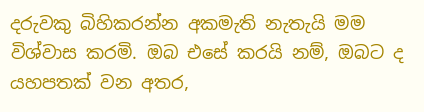දරුවකු බිහිකරන්න අකමැති නැතැයි මම විශ්වාස කරමි. ඔබ එසේ කරයි නම්, ඔබට ද යහපතක් වන අතර,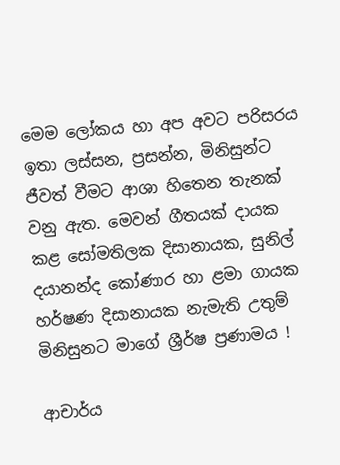මෙම ලෝකය හා අප අවට පරිසරය ඉතා ලස්සන, ප්‍රසන්න, මිනිසුන්ට ජීවත් වීමට ආශා හිතෙන තැනක් වනු ඇත. මෙවන් ගීතයක් දායක කළ සෝමතිලක දිසානායක, සුනිල් දයානන්ද කෝණාර හා ළමා ගායක හර්ෂණ දිසානායක නැමැති උතුම් මිනිසුනට මාගේ ශ්‍රීර්ෂ ප්‍රණාමය !

ආචාර්ය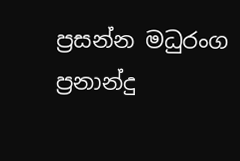ප්‍රසන්න මධුරංග ප්‍රනාන්දු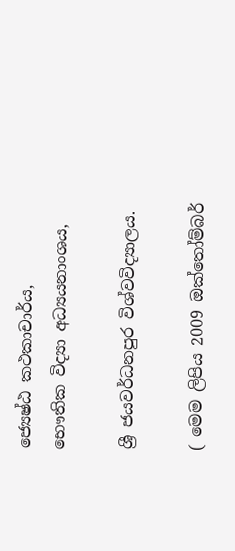ජ්‍යෙෂ්ඨ කථකාචාර්ය,
භෞතික විද්‍යා අධ්‍යයනාංශය,

ශ්‍රී ජයවර්ධනපුර විශ්වවිද්‍යාලය.

( මෙම ලිපිය 2009 ඔක්තෝම්බර්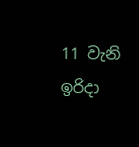11 වැනි ඉරිදා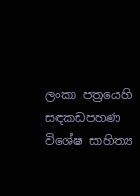ලංකා පත්‍රයෙහි සඳකඩපහණ විශේෂ සාහිත්‍ය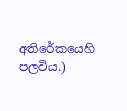අතිරේකයෙහි පලවිය.)